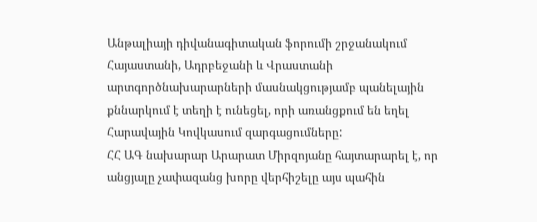Անթալիայի դիվանագիտական ֆորումի շրջանակում Հայաստանի, Ադրբեջանի և Վրաստանի արտգործնախարարների մասնակցությամբ պանելային քննարկում է տեղի է ունեցել, որի առանցքում են եղել Հարավային Կովկասում զարգացումները:
ՀՀ ԱԳ նախարար Արարատ Միրզոյանը հայտարարել է, որ անցյալը չափազանց խորը վերհիշելը այս պահին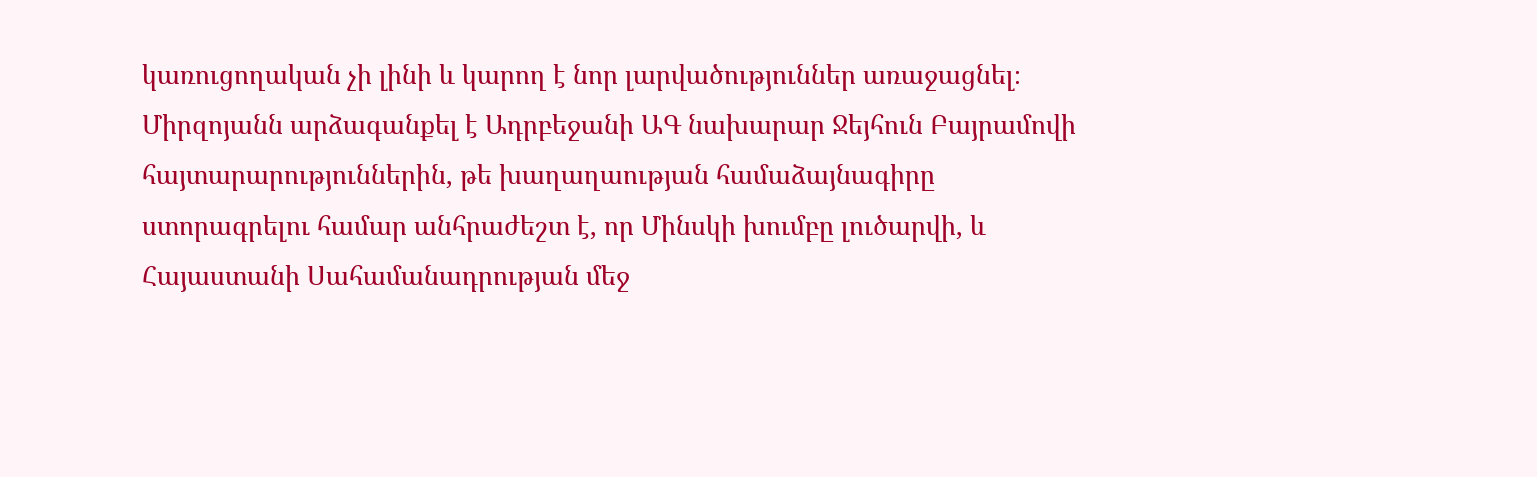կառուցողական չի լինի և կարող է նոր լարվածություններ առաջացնել։ Միրզոյանն արձագանքել է Ադրբեջանի ԱԳ նախարար Ջեյհուն Բայրամովի հայտարարություններին, թե խաղաղաության համաձայնագիրը ստորագրելու համար անհրաժեշտ է, որ Մինսկի խումբը լուծարվի, և Հայաստանի Սահամանադրության մեջ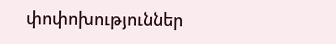փոփոխություններ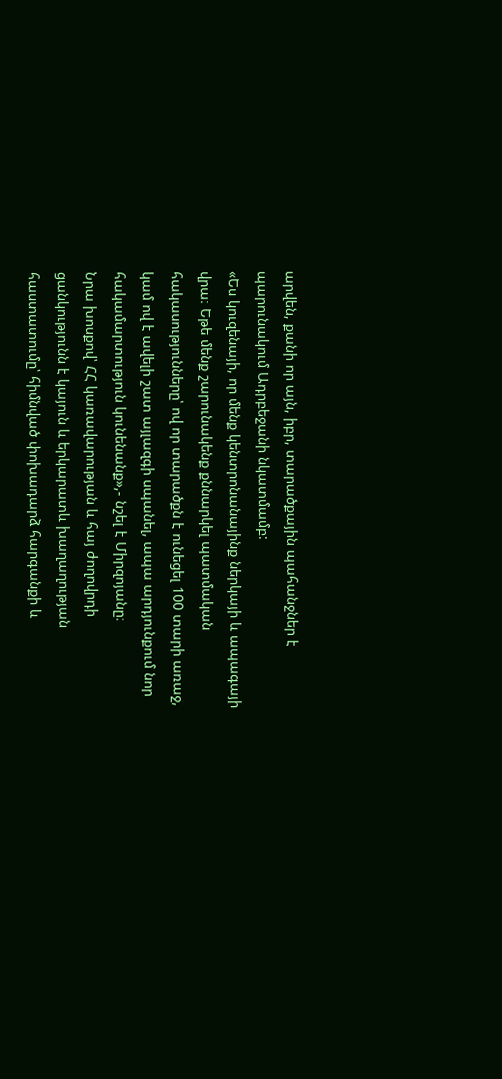արվեն, քանի որ այն, իբր, տարածքային պահանջներ է պարունակում Ադրբեջանի նկատմամբ:
«Ես կուզենայի, որ մենք կենտրոնանայինք ներկայի և ապագայի վրա։ Եթե մենք շարունակենք քննարկել պատմական հակասությունները՝ ով որ տարածքն է ունեցել 100 տարի առաջ, կամ ով է ավելի շատ այլազգի սպանել, ապա արդյունքում նոր հակամարտություն կունենանք»,- նշել է Միրզոյանը։
Նրա խոսքով՝ ՀՀ կառավարության և հայ ժողովրդի ցանկությունն է կայուն և երկարատև խաղաղության հաստատումը՝ հիմնված փոխադարձ հարգանքի և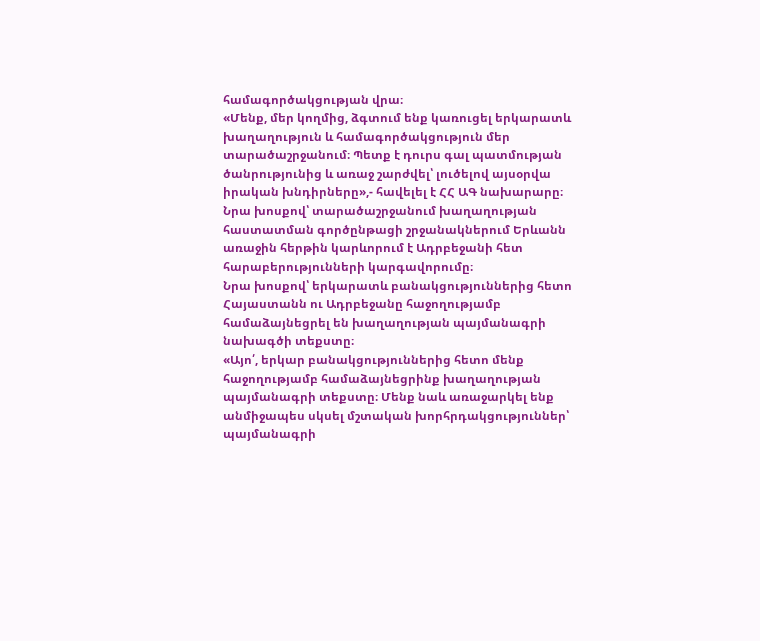համագործակցության վրա։
«Մենք, մեր կողմից, ձգտում ենք կառուցել երկարատև խաղաղություն և համագործակցություն մեր տարածաշրջանում։ Պետք է դուրս գալ պատմության ծանրությունից և առաջ շարժվել՝ լուծելով այսօրվա իրական խնդիրները»,- հավելել է ՀՀ ԱԳ նախարարը։
Նրա խոսքով՝ տարածաշրջանում խաղաղության հաստատման գործընթացի շրջանակներում Երևանն առաջին հերթին կարևորում է Ադրբեջանի հետ հարաբերությունների կարգավորումը։
Նրա խոսքով՝ երկարատև բանակցություններից հետո Հայաստանն ու Ադրբեջանը հաջողությամբ համաձայնեցրել են խաղաղության պայմանագրի նախագծի տեքստը։
«Այո՛, երկար բանակցություններից հետո մենք հաջողությամբ համաձայնեցրինք խաղաղության պայմանագրի տեքստը։ Մենք նաև առաջարկել ենք անմիջապես սկսել մշտական խորհրդակցություններ՝ պայմանագրի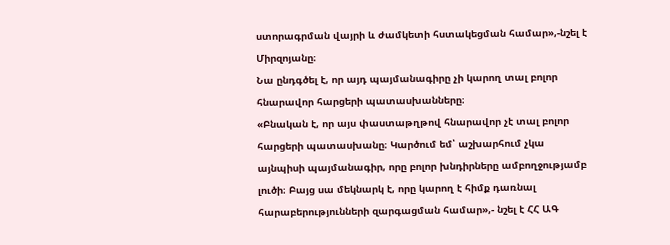ստորագրման վայրի և ժամկետի հստակեցման համար»,-նշել է Միրզոյանը։
Նա ընդգծել է, որ այդ պայմանագիրը չի կարող տալ բոլոր հնարավոր հարցերի պատասխանները։
«Բնական է, որ այս փաստաթղթով հնարավոր չէ տալ բոլոր հարցերի պատասխանը։ Կարծում եմ՝ աշխարհում չկա այնպիսի պայմանագիր, որը բոլոր խնդիրները ամբողջությամբ լուծի։ Բայց սա մեկնարկ է, որը կարող է հիմք դառնալ հարաբերությունների զարգացման համար»,- նշել է ՀՀ ԱԳ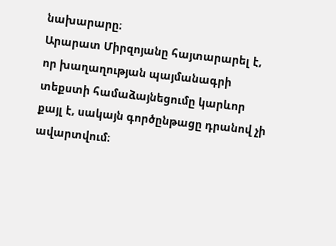նախարարը։
Արարատ Միրզոյանը հայտարարել է, որ խաղաղության պայմանագրի տեքստի համաձայնեցումը կարևոր քայլ է, սակայն գործընթացը դրանով չի ավարտվում։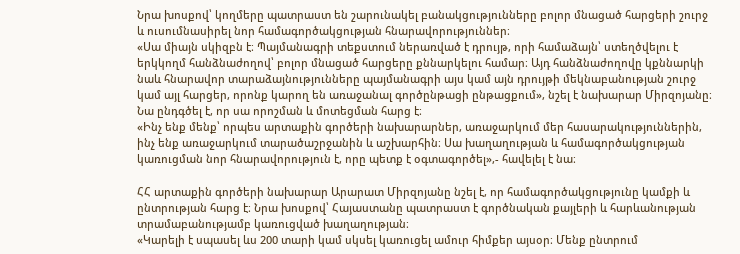Նրա խոսքով՝ կողմերը պատրաստ են շարունակել բանակցությունները բոլոր մնացած հարցերի շուրջ և ուսումնասիրել նոր համագործակցության հնարավորություններ։
«Սա միայն սկիզբն է։ Պայմանագրի տեքստում ներառված է դրույթ, որի համաձայն՝ ստեղծվելու է երկկողմ հանձնաժողով՝ բոլոր մնացած հարցերը քննարկելու համար։ Այդ հանձնաժողովը կքննարկի նաև հնարավոր տարաձայնությունները պայմանագրի այս կամ այն դրույթի մեկնաբանության շուրջ կամ այլ հարցեր, որոնք կարող են առաջանալ գործընթացի ընթացքում», նշել է նախարար Միրզոյանը։
Նա ընդգծել է, որ սա որոշման և մոտեցման հարց է։
«Ինչ ենք մենք՝ որպես արտաքին գործերի նախարարներ, առաջարկում մեր հասարակություններին, ինչ ենք առաջարկում տարածաշրջանին և աշխարհին։ Սա խաղաղության և համագործակցության կառուցման նոր հնարավորություն է, որը պետք է օգտագործել»,- հավելել է նա։

ՀՀ արտաքին գործերի նախարար Արարատ Միրզոյանը նշել է, որ համագործակցությունը կամքի և ընտրության հարց է։ Նրա խոսքով՝ Հայաստանը պատրաստ է գործնական քայլերի և հարևանության տրամաբանությամբ կառուցված խաղաղության։
«Կարելի է սպասել ևս 200 տարի կամ սկսել կառուցել ամուր հիմքեր այսօր։ Մենք ընտրում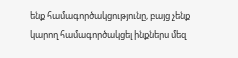ենք համագործակցությունը, բայց չենք կարող համագործակցել ինքներս մեզ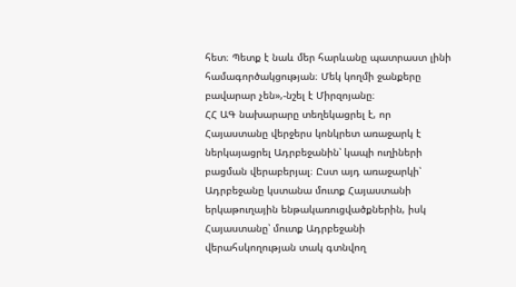հետ։ Պետք է նաև մեր հարևանը պատրաստ լինի համագործակցության։ Մեկ կողմի ջանքերը բավարար չեն»,-նշել է Միրզոյանը։
ՀՀ ԱԳ նախարարը տեղեկացրել է, որ Հայաստանը վերջերս կոնկրետ առաջարկ է ներկայացրել Ադրբեջանին՝ կապի ուղիների բացման վերաբերյալ։ Ըստ այդ առաջարկի՝ Ադրբեջանը կստանա մուտք Հայաստանի երկաթուղային ենթակառուցվածքներին, իսկ Հայաստանը՝ մուտք Ադրբեջանի վերահսկողության տակ գտնվող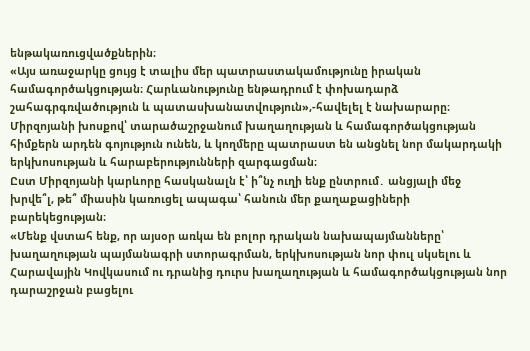ենթակառուցվածքներին։
«Այս առաջարկը ցույց է տալիս մեր պատրաստակամությունը իրական համագործակցության։ Հարևանությունը ենթադրում է փոխադարձ շահագրգռվածություն և պատասխանատվություն»,-հավելել է նախարարը։
Միրզոյանի խոսքով՝ տարածաշրջանում խաղաղության և համագործակցության հիմքերն արդեն գոյություն ունեն, և կողմերը պատրաստ են անցնել նոր մակարդակի երկխոսության և հարաբերությունների զարգացման։
Ըստ Միրզոյանի կարևորը հասկանալն է՝ ի՞նչ ուղի ենք ընտրում․ անցյալի մեջ խրվե՞լ, թե՞ միասին կառուցել ապագա՝ հանուն մեր քաղաքացիների բարեկեցության։
«Մենք վստահ ենք, որ այսօր առկա են բոլոր դրական նախապայմանները՝ խաղաղության պայմանագրի ստորագրման, երկխոսության նոր փուլ սկսելու և Հարավային Կովկասում ու դրանից դուրս խաղաղության և համագործակցության նոր դարաշրջան բացելու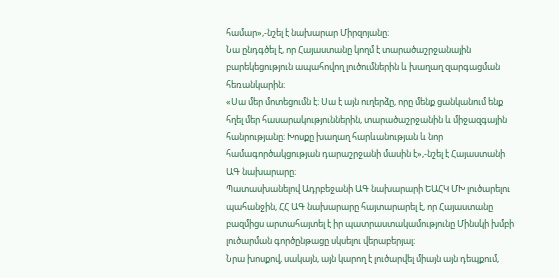համար»,-նշել է նախարար Միրզոյանը։
Նա ընդգծել է, որ Հայաստանը կողմ է տարածաշրջանային բարեկեցություն ապահովող լուծումներին և խաղաղ զարգացման հեռանկարին։
«Սա մեր մոտեցումն է։ Սա է այն ուղերձը, որը մենք ցանկանում ենք հղել մեր հասարակություններին, տարածաշրջանին և միջազգային հանրությանը։ Խոսքը խաղաղ հարևանության և նոր համագործակցության դարաշրջանի մասին է»,-նշել է Հայաստանի ԱԳ նախարարը։
Պատասխանելով Ադրբեջանի ԱԳ նախարարի ԵԱՀԿ ՄԽ լուծարելու պահանջին, ՀՀ ԱԳ նախարարը հայտարարել է, որ Հայաստանը բազմիցս արտահայտել է իր պատրաստակամությունը Մինսկի խմբի լուծարման գործընթացը սկսելու վերաբերյալ։
Նրա խոսքով, սակայն, այն կարող է լուծարվել միայն այն դեպքում,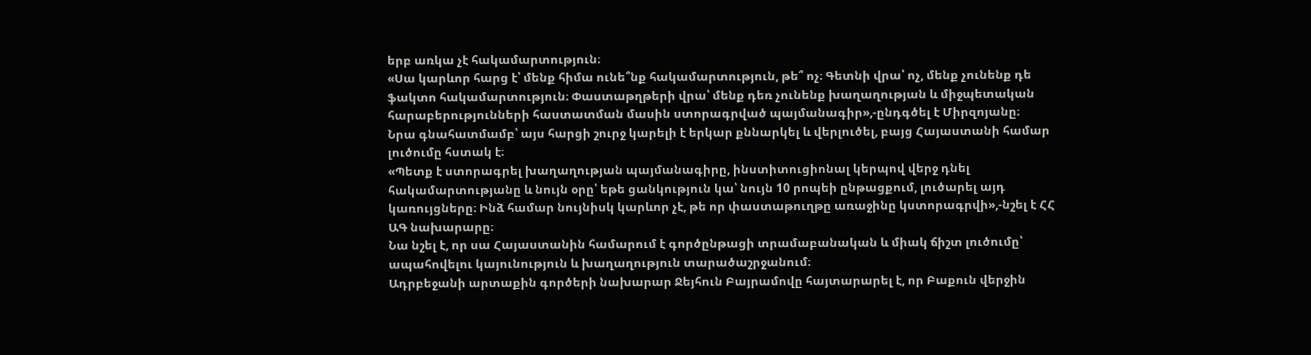երբ առկա չէ հակամարտություն։
«Սա կարևոր հարց է՝ մենք հիմա ունե՞նք հակամարտություն, թե՞ ոչ։ Գետնի վրա՝ ոչ, մենք չունենք դե ֆակտո հակամարտություն։ Փաստաթղթերի վրա՝ մենք դեռ չունենք խաղաղության և միջպետական հարաբերությունների հաստատման մասին ստորագրված պայմանագիր»,-ընդգծել է Միրզոյանը։
Նրա գնահատմամբ՝ այս հարցի շուրջ կարելի է երկար քննարկել և վերլուծել, բայց Հայաստանի համար լուծումը հստակ է։
«Պետք է ստորագրել խաղաղության պայմանագիրը, ինստիտուցիոնալ կերպով վերջ դնել հակամարտությանը և նույն օրը՝ եթե ցանկություն կա՝ նույն 10 րոպեի ընթացքում, լուծարել այդ կառույցները։ Ինձ համար նույնիսկ կարևոր չէ, թե որ փաստաթուղթը առաջինը կստորագրվի»,-նշել է ՀՀ ԱԳ նախարարը։
Նա նշել է, որ սա Հայաստանին համարում է գործընթացի տրամաբանական և միակ ճիշտ լուծումը՝ ապահովելու կայունություն և խաղաղություն տարածաշրջանում։
Ադրբեջանի արտաքին գործերի նախարար Ջեյհուն Բայրամովը հայտարարել է, որ Բաքուն վերջին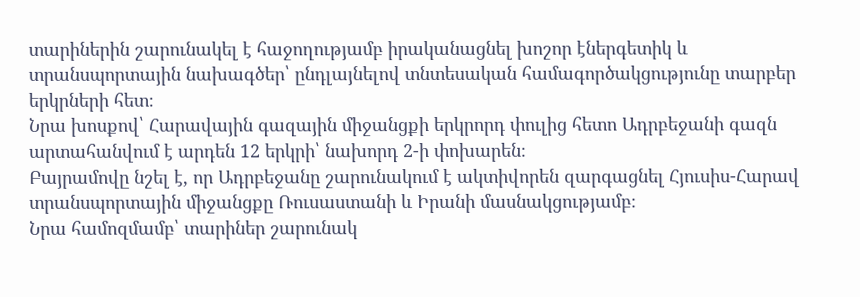տարիներին շարունակել է հաջողությամբ իրականացնել խոշոր էներգետիկ և տրանսպորտային նախագծեր՝ ընդլայնելով տնտեսական համագործակցությունը տարբեր երկրների հետ։
Նրա խոսքով՝ Հարավային գազային միջանցքի երկրորդ փուլից հետո Ադրբեջանի գազն արտահանվում է արդեն 12 երկրի՝ նախորդ 2-ի փոխարեն։
Բայրամովը նշել է, որ Ադրբեջանը շարունակում է ակտիվորեն զարգացնել Հյուսիս-Հարավ տրանսպորտային միջանցքը Ռուսաստանի և Իրանի մասնակցությամբ։
Նրա համոզմամբ՝ տարիներ շարունակ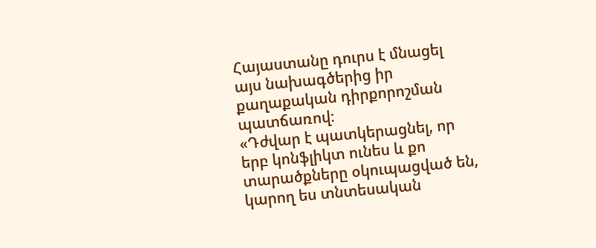Հայաստանը դուրս է մնացել այս նախագծերից իր քաղաքական դիրքորոշման պատճառով։
«Դժվար է պատկերացնել, որ երբ կոնֆլիկտ ունես և քո տարածքները օկուպացված են, կարող ես տնտեսական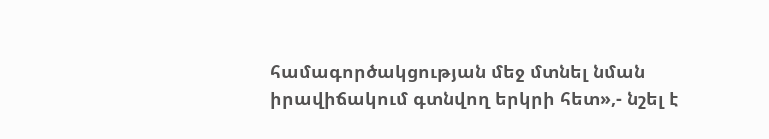համագործակցության մեջ մտնել նման իրավիճակում գտնվող երկրի հետ»,- նշել է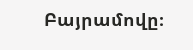Բայրամովը։